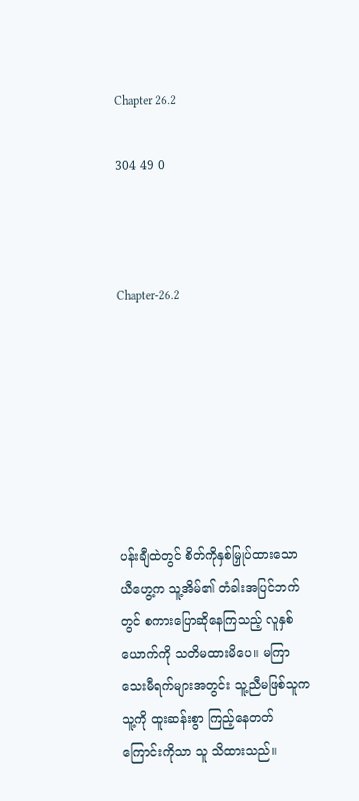Chapter 26.2

304 49 0



Chapter-26.2







ပန်းချီထဲတွင် စိတ်ကိုနှစ်မြှုပ်ထားသော ယီဟွေ့က သူ့အိမ်၏ တံခါးအပြင်ဘက်တွင် စကားပြောဆိုနေကြသည့် လူနှစ်ယောက်ကို သတိမထားမိပေ။ မကြာသေးမီရက်များအတွင်း သူ့ညီမဖြစ်သူက သူ့ကို ထူးဆန်းစွာ ကြည့်နေတတ်ကြောင်းကိုသာ သူ သိထားသည်။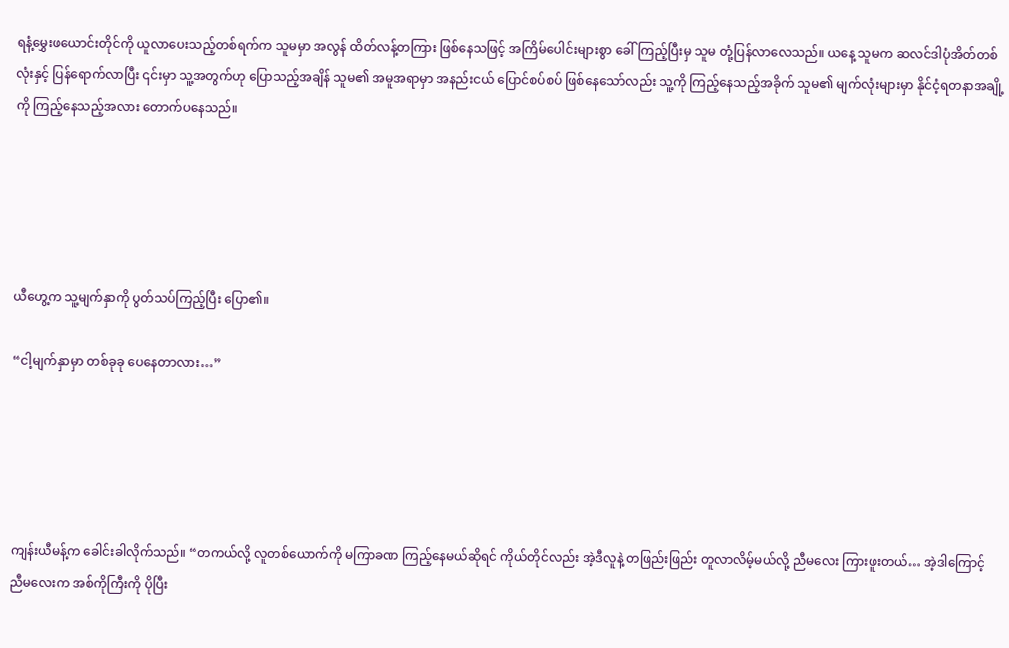ရနံ့မွှေးဖယောင်းတိုင်ကို ယူလာပေးသည့်တစ်ရက်က သူမမှာ အလွန် ထိတ်လန့်တကြား ဖြစ်နေသဖြင့် အကြိမ်ပေါင်းများစွာ ခေါ်ကြည့်ပြီးမှ သူမ တုံ့ပြန်လာလေသည်။ ယနေ့ သူမက ဆလင်ဒါပုံအိတ်တစ်လုံးနှင့် ပြန်ရောက်လာပြီး ၎င်းမှာ သူ့အတွက်ဟု ပြောသည့်အချိန် သူမ၏ အမူအရာမှာ အနည်းငယ် ပြောင်စပ်စပ် ဖြစ်နေသော်လည်း သူ့ကို ကြည့်နေသည့်အခိုက် သူမ၏ မျက်လုံးများမှာ နိုင်ငံ့ရတနာအချို့ကို ကြည့်နေသည့်အလား တောက်ပနေသည်။





ယီဟွေ့က သူ့မျက်နှာကို ပွတ်သပ်ကြည့်ပြီး ပြော၏။

“ငါ့မျက်နှာမှာ တစ်ခုခု ပေနေတာလား…”





ကျန်းယီမန့်က ခေါင်းခါလိုက်သည်။ “တကယ်လို့ လူတစ်ယောက်ကို မကြာခဏ ကြည့်နေမယ်ဆိုရင် ကိုယ်တိုင်လည်း အဲ့ဒီလူနဲ့ တဖြည်းဖြည်း တူလာလိမ့်မယ်လို့ ညီမလေး ကြားဖူးတယ်… အဲ့ဒါကြောင့် ညီမလေးက အစ်ကိုကြီးကို ပိုပြီး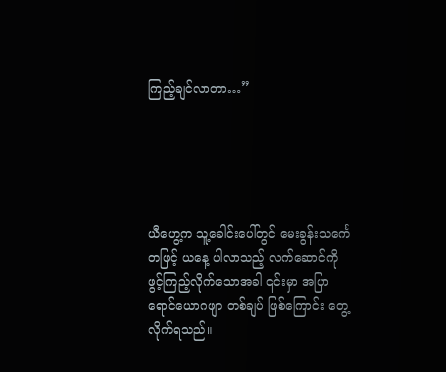ကြည့်ချင်လာတာ…”





ယီဟွေ့က သူ့ခေါင်းပေါ်တွင် မေးခွန်းသင်္ကေတဖြင့် ယနေ့ ပါလာသည့် လက်ဆောင်ကို ဖွင့်ကြည့်လိုက်သောအခါ ၎င်းမှာ အပြာရောင်ယောဂဖျာ တစ်ချပ် ဖြစ်ကြောင်း တွေ့လိုက်ရသည်။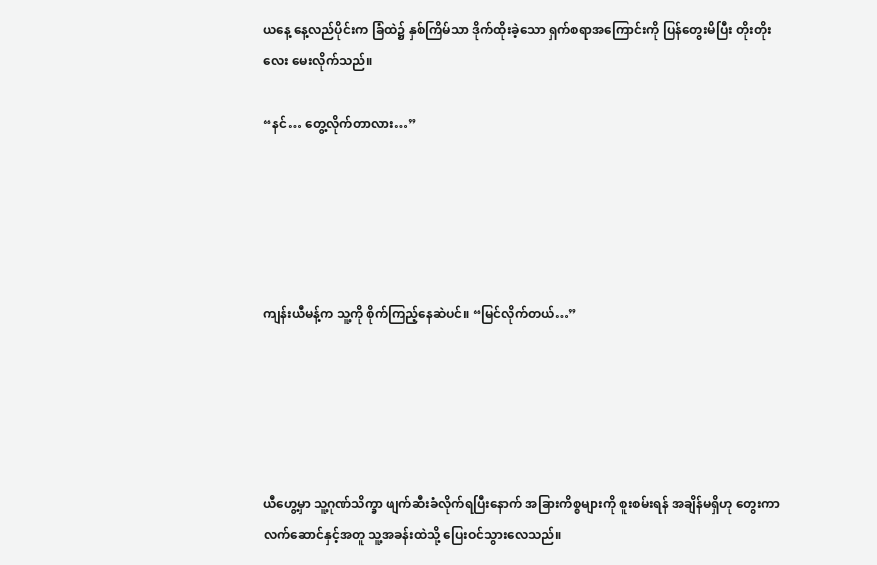ယနေ့ နေ့လည်ပိုင်းက ခြံထဲ၌ နှစ်ကြိမ်သာ ဒိုက်ထိုးခဲ့သော ရှက်စရာအကြောင်းကို ပြန်တွေးမိပြီး တိုးတိုးလေး မေးလိုက်သည်။

“နင်… တွေ့လိုက်တာလား…”





ကျန်းယီမန့်က သူ့ကို စိုက်ကြည့်နေဆဲပင်။ “မြင်လိုက်တယ်…”





ယီဟွေ့မှာ သူ့ဂုဏ်သိက္ခာ ဖျက်ဆီးခံလိုက်ရပြီးနောက် အခြားကိစ္စများကို စူးစမ်းရန် အချိန်မရှိဟု တွေးကာ လက်ဆောင်နှင့်အတူ သူ့အခန်းထဲသို့ ပြေးဝင်သွားလေသည်။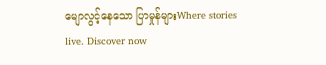မျောလွင့်နေသော ပြာမှုန်များWhere stories live. Discover now